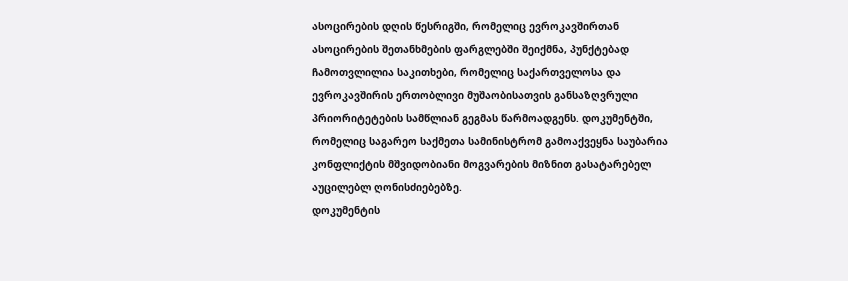ასოცირების დღის წესრიგში, რომელიც ევროკავშირთან ასოცირების შეთანხმების ფარგლებში შეიქმნა, პუნქტებად ჩამოთვლილია საკითხები, რომელიც საქართველოსა და ევროკავშირის ერთობლივი მუშაობისათვის განსაზღვრული პრიორიტეტების სამწლიან გეგმას წარმოადგენს. დოკუმენტში, რომელიც საგარეო საქმეთა სამინისტრომ გამოაქვეყნა საუბარია კონფლიქტის მშვიდობიანი მოგვარების მიზნით გასატარებელ აუცილებლ ღონისძიებებზე.
დოკუმენტის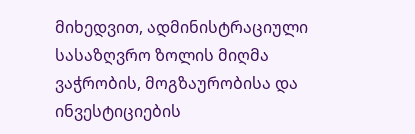მიხედვით, ადმინისტრაციული სასაზღვრო ზოლის მიღმა ვაჭრობის, მოგზაურობისა და ინვესტიციების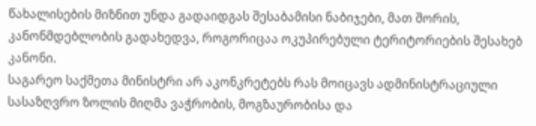წახალისების მიზნით უნდა გადაიდგას შესაბამისი ნაბიჯები, მათ შორის, კანონმდებლობის გადახედვა, როგორიცაა ოკუპირებული ტერიტორიების შესახებ კანონი.
საგარეო საქმეთა მინისტრი არ აკონკრეტებს რას მოიცავს ადმინისტრაციული სასაზღვრო ზოლის მიღმა ვაჭრობის, მოგზაურობისა და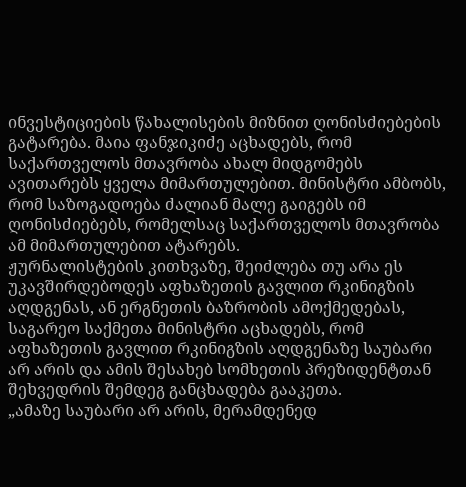ინვესტიციების წახალისების მიზნით ღონისძიებების გატარება. მაია ფანჯიკიძე აცხადებს, რომ საქართველოს მთავრობა ახალ მიდგომებს ავითარებს ყველა მიმართულებით. მინისტრი ამბობს, რომ საზოგადოება ძალიან მალე გაიგებს იმ ღონისძიებებს, რომელსაც საქართველოს მთავრობა ამ მიმართულებით ატარებს.
ჟურნალისტების კითხვაზე, შეიძლება თუ არა ეს უკავშირდებოდეს აფხაზეთის გავლით რკინიგზის აღდგენას, ან ერგნეთის ბაზრობის ამოქმედებას, საგარეო საქმეთა მინისტრი აცხადებს, რომ აფხაზეთის გავლით რკინიგზის აღდგენაზე საუბარი არ არის და ამის შესახებ სომხეთის პრეზიდენტთან შეხვედრის შემდეგ განცხადება გააკეთა.
„ამაზე საუბარი არ არის, მერამდენედ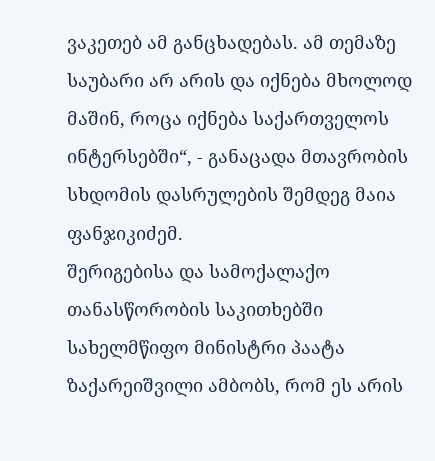ვაკეთებ ამ განცხადებას. ამ თემაზე საუბარი არ არის და იქნება მხოლოდ მაშინ, როცა იქნება საქართველოს ინტერსებში“, - განაცადა მთავრობის სხდომის დასრულების შემდეგ მაია ფანჯიკიძემ.
შერიგებისა და სამოქალაქო თანასწორობის საკითხებში სახელმწიფო მინისტრი პაატა ზაქარეიშვილი ამბობს, რომ ეს არის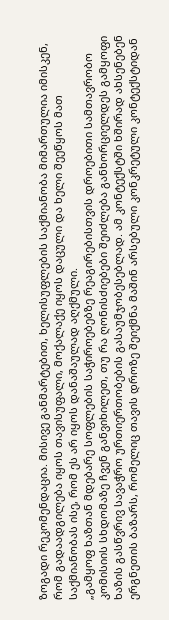ზოგადი რეკომენდაცია. მისივე განმარტებით, ხელისუფლების საქმიანობა მიმართულია იმისკენ, რომ გადაადგილება იყოს თავისუფალი, მოქალაქე იყოს დაცული და ხელი შეეწყოს მათ საქმიანობას ისე, რომ ეს არ იყოს დანაშაულად აღქმული.
„გამყოფ ხაზთან მდებარე სოფლების საჭიროებებზე რეაგირებისთვის დროებითი სამთავრობო კომისიის სხდომაზე ჩვენ განვიხილეთ, თუ რა ღონისძიებები შეიძლება განხორციელდეს გამყოფი ხაზის გასწვრივ სავაჭრო ურთიერთობების გასაუმჯობესებლად. ამ კონტექსტში ხშირად ახსენებენ ერგნეთის ბაზარს, რომელიც თავის დროზე შეიქმნა მაშინ არსებული კონკრეტული კონტექსტიდან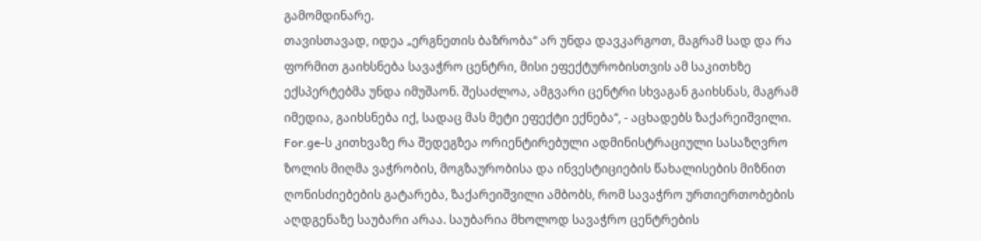გამომდინარე.
თავისთავად, იდეა „ერგნეთის ბაზრობა“ არ უნდა დავკარგოთ, მაგრამ სად და რა ფორმით გაიხსნება სავაჭრო ცენტრი, მისი ეფექტურობისთვის ამ საკითხზე ექსპერტებმა უნდა იმუშაონ. შესაძლოა, ამგვარი ცენტრი სხვაგან გაიხსნას, მაგრამ იმედია, გაიხსნება იქ, სადაც მას მეტი ეფექტი ექნება“, - აცხადებს ზაქარეიშვილი.
For.ge-ს კითხვაზე რა შედეგზეა ორიენტირებული ადმინისტრაციული სასაზღვრო ზოლის მიღმა ვაჭრობის, მოგზაურობისა და ინვესტიციების წახალისების მიზნით ღონისძიებების გატარება, ზაქარეიშვილი ამბობს, რომ სავაჭრო ურთიერთობების აღდგენაზე საუბარი არაა. საუბარია მხოლოდ სავაჭრო ცენტრების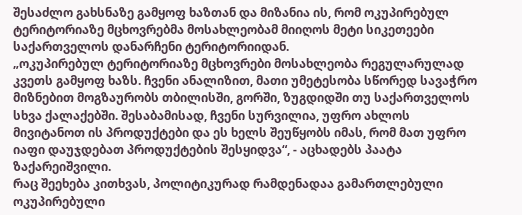შესაძლო გახსნაზე გამყოფ ხაზთან და მიზანია ის, რომ ოკუპირებულ ტერიტორიაზე მცხოვრებმა მოსახლეობამ მიიღოს მეტი სიკეთეები საქართველოს დანარჩენი ტერიტორიიდან.
„ოკუპირებულ ტერიტორიაზე მცხოვრები მოსახლეობა რეგულარულად კვეთს გამყოფ ხაზს. ჩვენი ანალიზით, მათი უმეტესობა სწორედ სავაჭრო მიზნებით მოგზაურობს თბილისში, გორში, ზუგდიდში თუ საქართველოს სხვა ქალაქებში. შესაბამისად, ჩვენი სურვილია, უფრო ახლოს მივიტანოთ ის პროდუქტები და ეს ხელს შეუწყობს იმას, რომ მათ უფრო იაფი დაუჯდებათ პროდუქტების შესყიდვა“, - აცხადებს პაატა ზაქარეიშვილი.
რაც შეეხება კითხვას, პოლიტიკურად რამდენადაა გამართლებული ოკუპირებული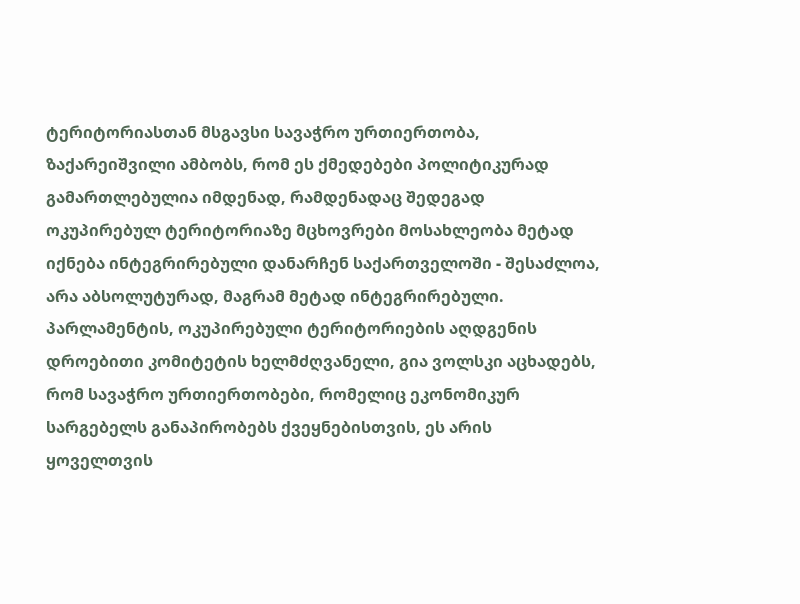ტერიტორიასთან მსგავსი სავაჭრო ურთიერთობა, ზაქარეიშვილი ამბობს, რომ ეს ქმედებები პოლიტიკურად გამართლებულია იმდენად, რამდენადაც შედეგად ოკუპირებულ ტერიტორიაზე მცხოვრები მოსახლეობა მეტად იქნება ინტეგრირებული დანარჩენ საქართველოში - შესაძლოა, არა აბსოლუტურად, მაგრამ მეტად ინტეგრირებული.
პარლამენტის, ოკუპირებული ტერიტორიების აღდგენის დროებითი კომიტეტის ხელმძღვანელი, გია ვოლსკი აცხადებს, რომ სავაჭრო ურთიერთობები, რომელიც ეკონომიკურ სარგებელს განაპირობებს ქვეყნებისთვის, ეს არის ყოველთვის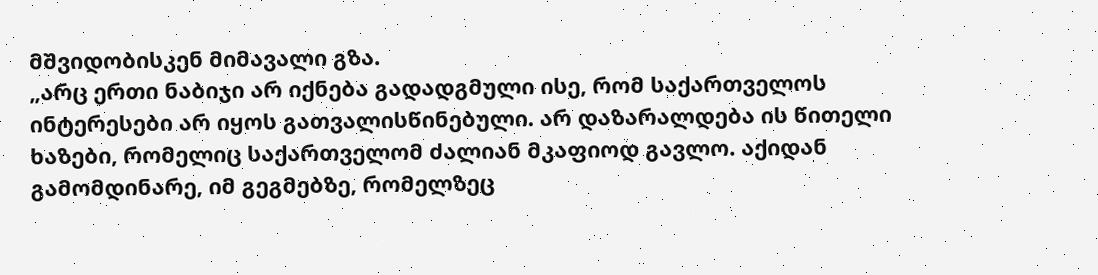მშვიდობისკენ მიმავალი გზა.
„არც ერთი ნაბიჯი არ იქნება გადადგმული ისე, რომ საქართველოს ინტერესები არ იყოს გათვალისწინებული. არ დაზარალდება ის წითელი ხაზები, რომელიც საქართველომ ძალიან მკაფიოდ გავლო. აქიდან გამომდინარე, იმ გეგმებზე, რომელზეც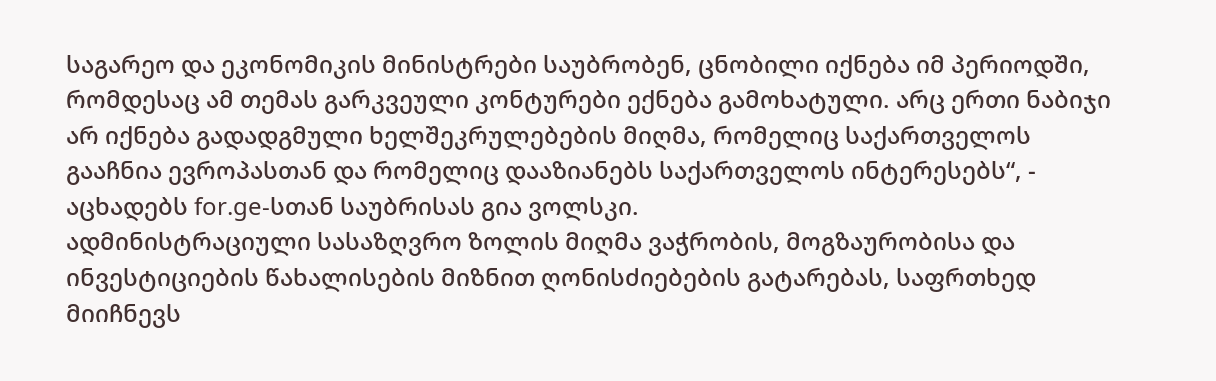საგარეო და ეკონომიკის მინისტრები საუბრობენ, ცნობილი იქნება იმ პერიოდში, რომდესაც ამ თემას გარკვეული კონტურები ექნება გამოხატული. არც ერთი ნაბიჯი არ იქნება გადადგმული ხელშეკრულებების მიღმა, რომელიც საქართველოს გააჩნია ევროპასთან და რომელიც დააზიანებს საქართველოს ინტერესებს“, - აცხადებს for.ge-სთან საუბრისას გია ვოლსკი.
ადმინისტრაციული სასაზღვრო ზოლის მიღმა ვაჭრობის, მოგზაურობისა და ინვესტიციების წახალისების მიზნით ღონისძიებების გატარებას, საფრთხედ მიიჩნევს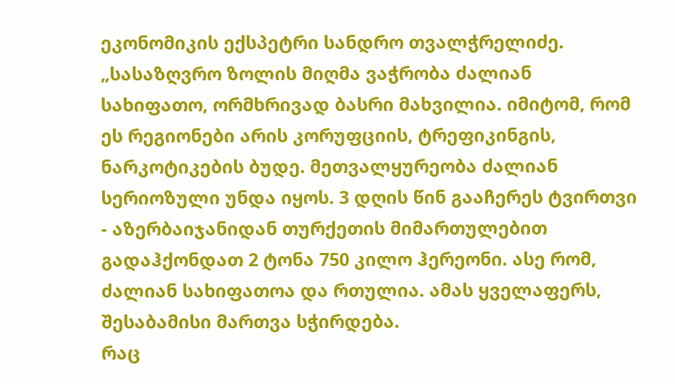ეკონომიკის ექსპეტრი სანდრო თვალჭრელიძე.
„სასაზღვრო ზოლის მიღმა ვაჭრობა ძალიან სახიფათო, ორმხრივად ბასრი მახვილია. იმიტომ, რომ ეს რეგიონები არის კორუფციის, ტრეფიკინგის, ნარკოტიკების ბუდე. მეთვალყურეობა ძალიან სერიოზული უნდა იყოს. 3 დღის წინ გააჩერეს ტვირთვი - აზერბაიჯანიდან თურქეთის მიმართულებით გადაჰქონდათ 2 ტონა 750 კილო ჰერეონი. ასე რომ, ძალიან სახიფათოა და რთულია. ამას ყველაფერს, შესაბამისი მართვა სჭირდება.
რაც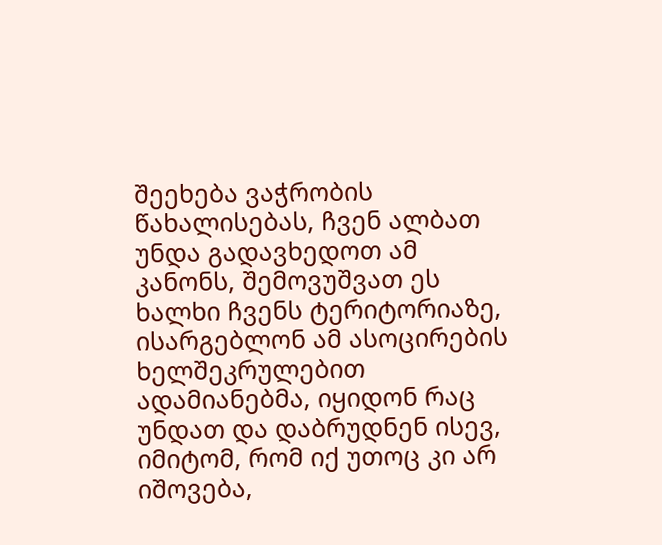შეეხება ვაჭრობის წახალისებას, ჩვენ ალბათ უნდა გადავხედოთ ამ კანონს, შემოვუშვათ ეს ხალხი ჩვენს ტერიტორიაზე, ისარგებლონ ამ ასოცირების ხელშეკრულებით ადამიანებმა, იყიდონ რაც უნდათ და დაბრუდნენ ისევ, იმიტომ, რომ იქ უთოც კი არ იშოვება,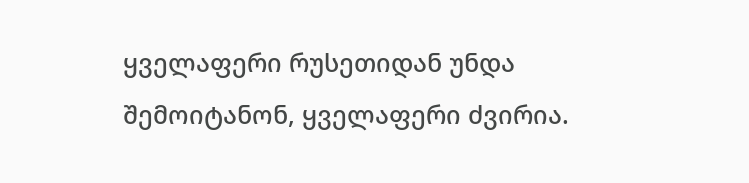ყველაფერი რუსეთიდან უნდა შემოიტანონ, ყველაფერი ძვირია.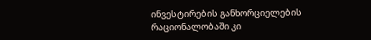ინვესტირების განხორციელების რაციონალობაში კი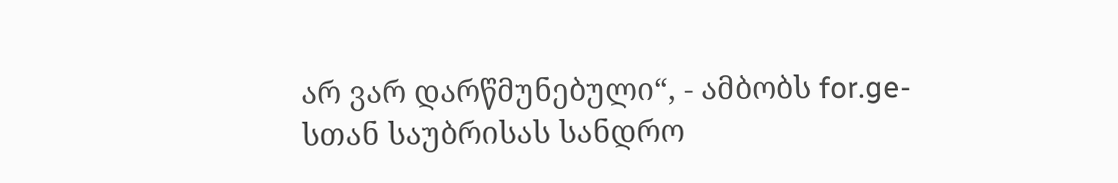არ ვარ დარწმუნებული“, - ამბობს for.ge-სთან საუბრისას სანდრო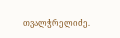თვალჭრელიძე.